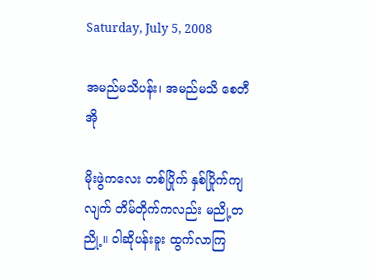Saturday, July 5, 2008

အမည်မသိပန်း၊ အမည်မသိ စေတီအို

မိုးဖွဲကလေး တစ်ပြိုက် နှစ်ပြိုက်ကျလျက် တိမ်တိုက်ကလည်း မညို့တညို့။ ၀ါဆိုပန်းခူး ထွက်လာကြ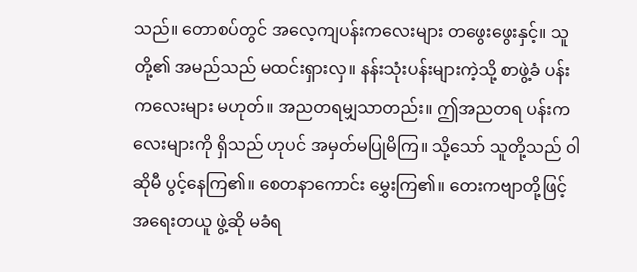သည်။ တောစပ်တွင် အလေ့ကျပန်းကလေးများ တဖွေးဖွေးနှင့်။ သူတို့၏ အမည်သည် မထင်းရှားလှ။ နန်းသုံးပန်းများကဲ့သို့ စာဖွဲ့ခံ ပန်းကလေးများ မဟုတ်။ အညတရမျှသာတည်း။ ဤအညတရ ပန်းကလေးများကို ရှိသည် ဟုပင် အမှတ်မပြုမိကြ။ သို့သော် သူတို့သည် ၀ါဆိုမီ ပွင့်နေကြ၏။ စေတနာကောင်း မွှေးကြ၏။ တေးကဗျာတို့ဖြင့် အရေးတယူ ဖွဲ့ဆို မခံရ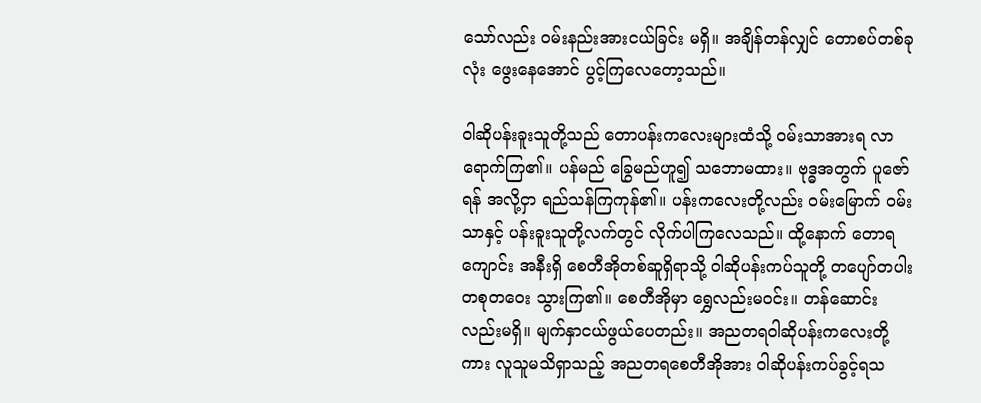သော်လည်း ဝမ်းနည်းအားငယ်ခြင်း မရှိ။ အချိန်တန်လျှင် တောစပ်တစ်ခုလုံး ဖွေးနေအောင် ပွင့်ကြလေတော့သည်။

၀ါဆိုပန်းခူးသူတို့သည် တောပန်းကလေးများထံသို့ ဝမ်းသာအားရ လာရောက်ကြ၏။ ပန်မည် ခြွေမည်ဟူ၍ သဘောမထား။ ဗုဒ္ဓအတွက် ပူဇော်ရန် အလို့ငှာ ရည်သန်ကြကုန်၏။ ပန်းကလေးတို့လည်း ဝမ်းမြောက် ဝမ်းသာနှင့် ပန်းခူးသူတို့လက်တွင် လိုက်ပါကြလေသည်။ ထို့နောက် တောရကျောင်း အနီးရှိ စေတီအိုတစ်ဆူရှိရာသို့ ၀ါဆိုပန်းကပ်သူတို့ တပျော်တပါး တစုတဝေး သွားကြ၏။ စေတီအိုမှာ ရွှေလည်းမဝင်း။ တန်ဆောင်းလည်းမရှိ။ မျက်နှာငယ်ဖွယ်ပေတည်း။ အညတရဝါဆိုပန်းကလေးတို့ကား လူသူမသိရှာသည့် အညတရစေတီအိုအား ၀ါဆိုပန်းကပ်ခွင့်ရသ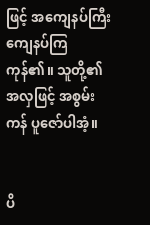ဖြင့် အကျေနပ်ကြီး ကျေနပ်ကြကုန်၏။ သူတို့၏အလှဖြင့် အစွမ်းကန် ပူဇော်ပါအံ့။


ပိ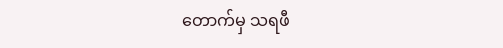တောက်မှ သရဖီ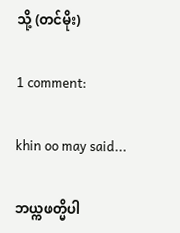သို့ (တင်မိုး)

1 comment:

khin oo may said...

ဘယ္ကဖတ္မိပါ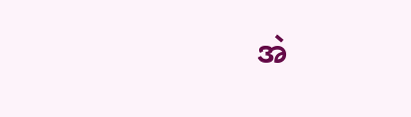အဲ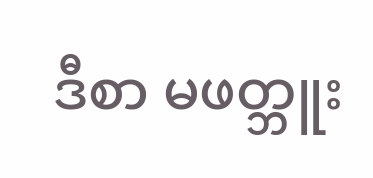ဒီစာ မဖတ္ဘူး